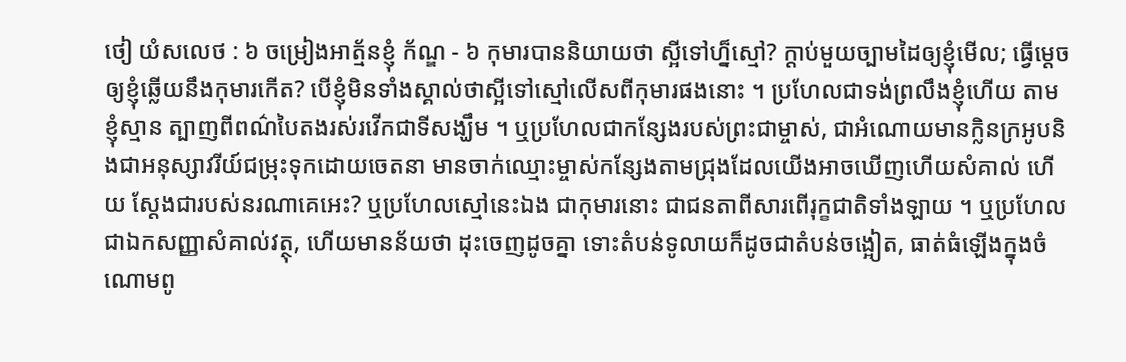ថៀ យំសលេថ : ៦ ចម្រៀងឤត្ម័នខ្ញុំ ក័ណ្ឌ - ៦ កុមារបាននិយាយថា ស្អីទៅហ្ន៏ស្មៅ? ក្ដាប់មួយច្បាមដៃឲ្យខ្ញុំមើល; ធ្វើម្ដេចឲ្យខ្ញុំឆ្លើយនឹងកុមារកើត? បើខ្ញុំមិនទាំងស្គាល់ថាស្អីទៅស្មៅលើសពីកុមារផងនោះ ។ ប្រហែលជាទង់ព្រលឹងខ្ញុំហើយ តាមខ្ញុំស្មាន ត្បាញពីពណ៌បៃតងរស់រវើកជាទីសង្ឃឹម ។ ឬប្រហែលជាកន្សែងរបស់ព្រះជាម្ចាស់, ជាអំណោយមានក្លិនក្រអូបនិងជាអនុស្សាវរីយ៍ជម្រុះទុកដោយចេតនា មានចាក់ឈ្មោះម្ចាស់កន្សែងតាមជ្រុងដែលយើងឤចឃើញហើយសំគាល់ ហើយ ស្ដែងជារបស់នរណាគេអេះ? ឬប្រហែលស្មៅនេះឯង ជាកុមារនោះ ជាជនតាពីសារពើរុក្ខជាតិទាំងឡាយ ។ ឬប្រហែលជាឯកសញ្ញាសំគាល់វត្ថុ, ហើយមានន័យថា ដុះចេញដូចគ្នា ទោះតំបន់ទូលាយក៏ដូចជាតំបន់ចង្អៀត, ធាត់ធំឡើងក្នុងចំណោមពូ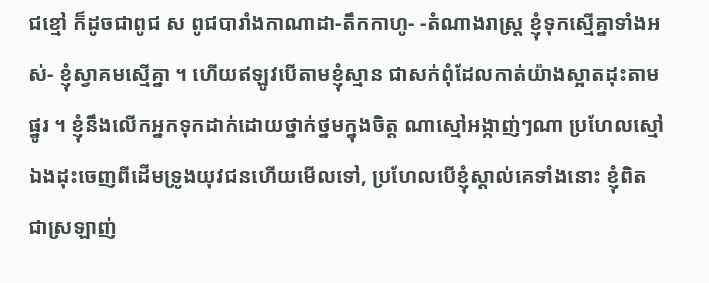ជខ្មៅ ក៏ដូចជាពូជ ស ពូជបារាំងកាណាដា-តឹកកាហូ- -តំណាងរាស្ដ្រ ខ្ញុំទុកស្មើគ្នាទាំងអស់- ខ្ញុំស្វាគមស្មើគ្នា ។ ហើយឥឡូវបើតាមខ្ញុំស្មាន ជាសក់ពុំដែលកាត់យ៉ាងស្អាតដុះតាមផ្នូរ ។ ខ្ញុំនឹងលើកអ្នកទុកដាក់ដោយថ្នាក់ថ្នមក្នុងចិត្ដ ណាស្មៅអង្កាញ់ៗណា ប្រហែលស្មៅឯងដុះចេញពីដើមទ្រូងយុវជនហើយមើលទៅ, ប្រហែលបើខ្ញុំស្ដាល់គេទាំងនោះ ខ្ញុំពិតជាស្រឡាញ់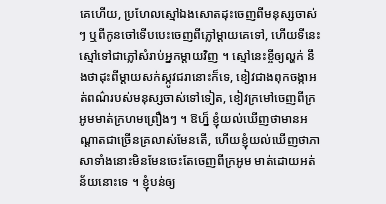គេហើយ, ប្រហែលស្មៅឯងសោតដុះចេញពីមនុស្សចាស់ៗ ឬពីកូនចៅទើបបេះចេញពីភ្លៅម្ដាយគេទៅ, ហើយទីនេះស្មៅទៅជាភ្លៅសំរាប់អ្នកម្ដាយវិញ ។ ស្មៅនេះខ្ចីឲ្យល្ហក់ នឹងថាដុះពីម្ដាយសក់ស្កូវជរានោះក៏ទេ, ខៀវជាងពុកចង្កាអត់ពណ៌របស់មនុស្សចាស់ទៅទៀត, ខៀវក្រមៅចេញពីក្រអូមមាត់ក្រហមព្រឿងៗ ។ ឱហ្ន៏ ខ្ញុំយល់ឃើញថាមានអណ្ដាតជាច្រើនគ្រលាស់មែនតើ, ហើយខ្ញុំយល់ឃើញថាភាសាទាំងនោះមិនមែនចេះតែចេញពីក្រអូម មាត់ដោយអត់ន័យនោះទេ ។ ខ្ញុំបន់ឲ្យ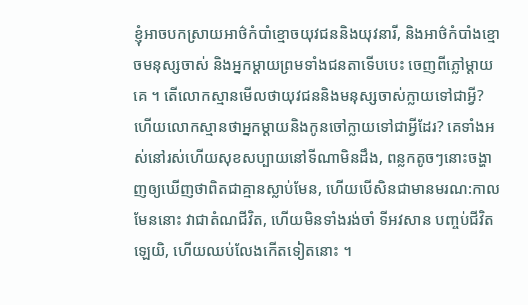ខ្ញុំឤចបកស្រាយឤថ៌កំបាំខ្មោចយុវជននិងយុវនារី, និងឤថ៌កំបាំងខ្មោចមនុស្សចាស់ និងអ្នកម្ដាយព្រមទាំងជនតាទើបបេះ ចេញពីភ្លៅម្ដាយគេ ។ តើលោកស្មានមើលថាយុវជននិងមនុស្សចាស់ក្លាយទៅជាអ្វី? ហើយលោកស្មានថាអ្នកម្ដាយនិងកូនចៅក្លាយទៅជាអ្វីដែរ? គេទាំងអស់នៅរស់ហើយសុខសប្បាយនៅទីណាមិនដឹង, ពន្លកតូចៗនោះចង្ហាញឲ្យឃើញថាពិតជាគ្មានស្លាប់មែន, ហើយបើសិនជាមានមរណ:កាលមែននោះ វាជាតំណជីវិត, ហើយមិនទាំងរង់ចាំ ទីអវសាន បញ្ចប់ជីវិតឡេយិ, ហើយឈប់លែងកើតទៀតនោះ ។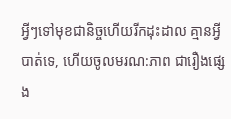អ្វីៗទៅមុខជានិច្ចហើយរីកដុះដាល គ្មានអ្វីបាត់ទេ, ហើយចូលមរណ:ភាព ជារឿងផ្សេង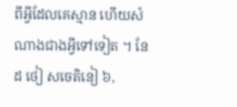ពីអ្វីដែលគេស្មាន ហើយសំណាងជាងអ្វីទៅទៀត ។ នែដ ថៀ សចេតិនៀ ៦,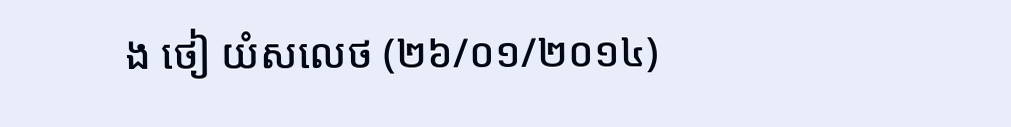ង ថៀ យំសលេថ (២៦/០១/២០១៤)